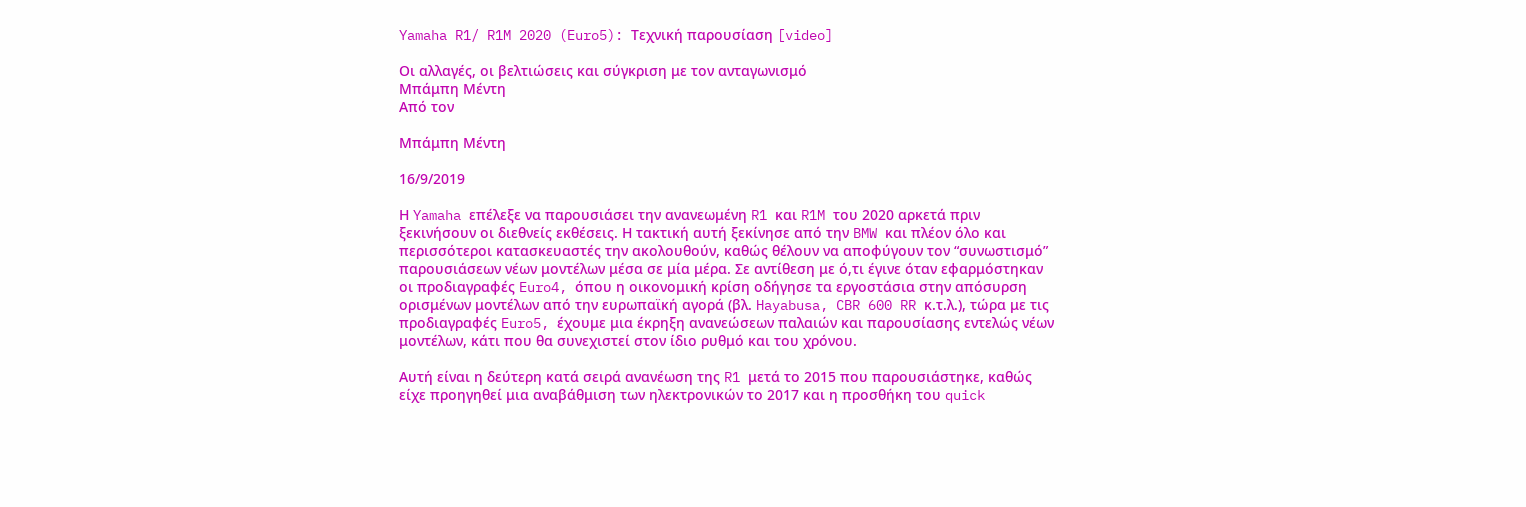Yamaha R1/ R1M 2020 (Euro5): Τεχνική παρουσίαση [video]

Οι αλλαγές, οι βελτιώσεις και σύγκριση με τον ανταγωνισμό
Μπάμπη Μέντη
Από τον

Μπάμπη Μέντη

16/9/2019

Η Yamaha επέλεξε να παρουσιάσει την ανανεωμένη R1 και R1M του 2020 αρκετά πριν ξεκινήσουν οι διεθνείς εκθέσεις. Η τακτική αυτή ξεκίνησε από την BMW και πλέον όλο και περισσότεροι κατασκευαστές την ακολουθούν, καθώς θέλουν να αποφύγουν τον “συνωστισμό” παρουσιάσεων νέων μοντέλων μέσα σε μία μέρα. Σε αντίθεση με ό,τι έγινε όταν εφαρμόστηκαν οι προδιαγραφές Euro4, όπου η οικονομική κρίση οδήγησε τα εργοστάσια στην απόσυρση ορισμένων μοντέλων από την ευρωπαϊκή αγορά (βλ. Hayabusa, CBR 600 RR κ.τ.λ.), τώρα με τις προδιαγραφές Euro5, έχουμε μια έκρηξη ανανεώσεων παλαιών και παρουσίασης εντελώς νέων μοντέλων, κάτι που θα συνεχιστεί στον ίδιο ρυθμό και του χρόνου.

Αυτή είναι η δεύτερη κατά σειρά ανανέωση της R1 μετά το 2015 που παρουσιάστηκε, καθώς είχε προηγηθεί μια αναβάθμιση των ηλεκτρονικών το 2017 και η προσθήκη του quick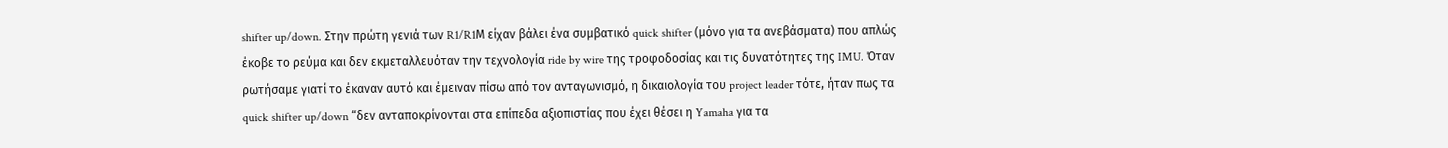shifter up/down. Στην πρώτη γενιά των R1/R1Μ είχαν βάλει ένα συμβατικό quick shifter (μόνο για τα ανεβάσματα) που απλώς έκοβε το ρεύμα και δεν εκμεταλλευόταν την τεχνολογία ride by wire της τροφοδοσίας και τις δυνατότητες της IMU. Όταν ρωτήσαμε γιατί το έκαναν αυτό και έμειναν πίσω από τον ανταγωνισμό, η δικαιολογία του project leader τότε, ήταν πως τα quick shifter up/down “δεν ανταποκρίνονται στα επίπεδα αξιοπιστίας που έχει θέσει η Yamaha για τα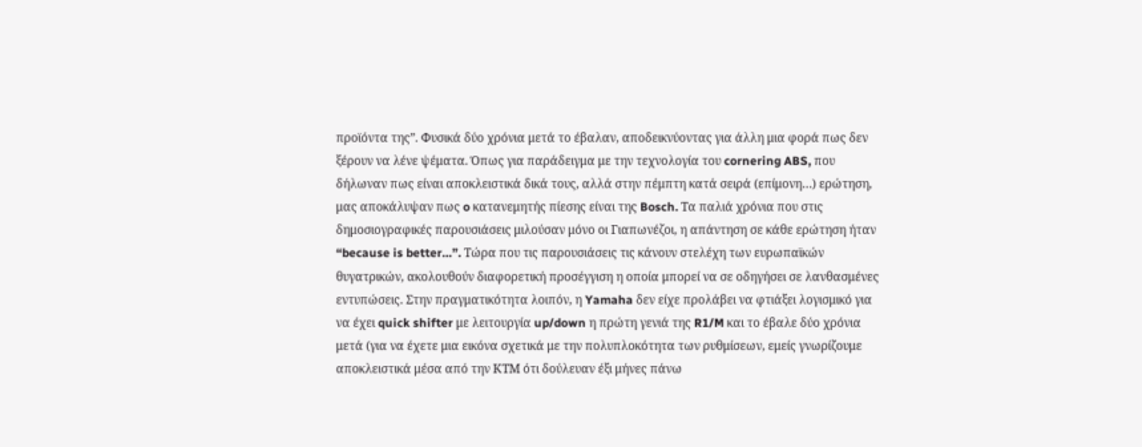προϊόντα της”. Φυσικά δύο χρόνια μετά το έβαλαν, αποδεικνύοντας για άλλη μια φορά πως δεν ξέρουν να λένε ψέματα. Όπως για παράδειγμα με την τεχνολογία του cornering ABS, που δήλωναν πως είναι αποκλειστικά δικά τους, αλλά στην πέμπτη κατά σειρά (επίμονη…) ερώτηση, μας αποκάλυψαν πως o κατανεμητής πίεσης είναι της Bosch. Τα παλιά χρόνια που στις δημοσιογραφικές παρουσιάσεις μιλούσαν μόνο οι Γιαπωνέζοι, η απάντηση σε κάθε ερώτηση ήταν “because is better…”. Τώρα που τις παρουσιάσεις τις κάνουν στελέχη των ευρωπαϊκών θυγατρικών, ακολουθούν διαφορετική προσέγγιση η οποία μπορεί να σε οδηγήσει σε λανθασμένες εντυπώσεις. Στην πραγματικότητα λοιπόν, η Yamaha δεν είχε προλάβει να φτιάξει λογισμικό για να έχει quick shifter με λειτουργία up/down η πρώτη γενιά της R1/M και το έβαλε δύο χρόνια μετά (για να έχετε μια εικόνα σχετικά με την πολυπλοκότητα των ρυθμίσεων, εμείς γνωρίζουμε αποκλειστικά μέσα από την ΚΤΜ ότι δούλευαν έξι μήνες πάνω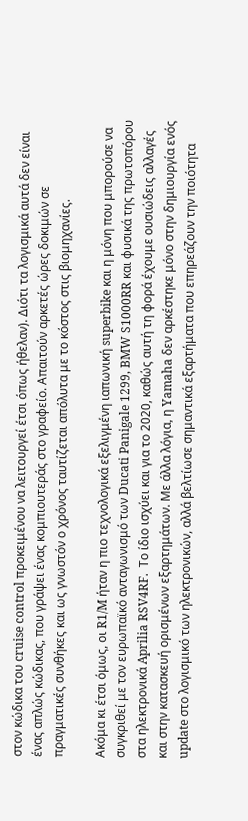στον κώδικα του cruise control προκειμένου να λειτουργεί έτσι όπως ήθελαν). Διότι τα λογισμικά αυτά δεν είναι ένας απλώς κώδικας, που γράψει ένας κομπιουτεράς στο γραφείο. Απαιτούν αρκετές ώρες δοκιμών σε πραγματικές συνθήκες και ως γνωστόν ο χρόνος ταυτίζεται απόλυτα με το κόστος στις βιομηχανίες.

Ακόμα κι έτσι όμως, οι R1/M ήταν η πιο τεχνολογικά εξελιγμένη ιαπωνική superbike και η μόνη που μπορούσε να συγκριθεί με τον ευρωπαϊκό ανταγωνισμό των Ducati Panigale 1299, BMW S1000RR και φυσικά της πρωτοπόρου στα ηλεκτρονικά Aprilia RSV4RF.  Το ίδιο ισχύει και για το 2020, καθώς αυτή τη φορά έχουμε ουσιώδεις αλλαγές και στην κατασκευή ορισμένων εξαρτημάτων. Με άλλα λόγια, η Yamaha δεν αρκέστηκε μόνο στην δημιουργία ενός update στο λογισμικό των ηλεκτρονικών, αλλά βελτίωσε σημαντικά εξαρτήματα που επηρεάζουν την ποιότητα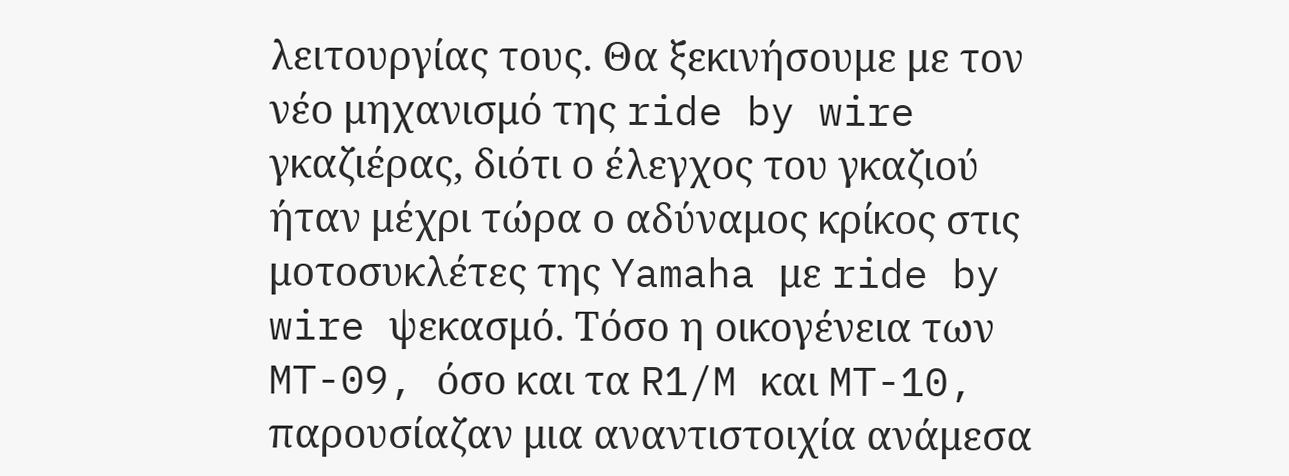λειτουργίας τους. Θα ξεκινήσουμε με τον νέο μηχανισμό της ride by wire γκαζιέρας, διότι ο έλεγχος του γκαζιού ήταν μέχρι τώρα ο αδύναμος κρίκος στις μοτοσυκλέτες της Yamaha με ride by wire ψεκασμό. Τόσο η οικογένεια των MT-09, όσο και τα R1/M και MT-10, παρουσίαζαν μια αναντιστοιχία ανάμεσα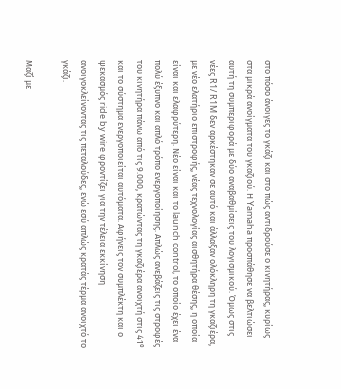στο πόσο άνοιγες το γκάζι και στο πώς αντιδρούσε ο κινητήρας, κυρίως στα μικρά ανοίγματα του γκαζιού. Η Yamaha προσπάθησε να βελτιώσει αυτή τη συμπεριφορά με δύο αναβαθμίσεις του λογισμικού. Όμως στις νέες R1/ R1M δεν αρκέστηκαν σε αυτό και άλλαξαν ολόκληρη τη γκαζιέρα, με νέο ελατήριο επιστροφής, νέας τεχνολογίας αισθητήρα θέσης, η οποία είναι και ελαφρύτερη. Νέο είναι και το launch control, το οποίο έχει ένα πολύ έξυπνο και απλό τρόπο ενεργοποίησης. Απλώς ανεβάζεις τις στροφές του κινητήρα πάνω από τις 9.000, κρατώντας τη γκαζιέρα ανοιχτή στις 41⁰ και το σύστημα ενεργοποιείται αυτόματα. Αφήνεις τον συμπλέκτη και ο ψεκασμός ride by wire φροντίζει για την τέλεια εκκίνηση ανοιγοκλείνοντας τις πεταλούδες, ενώ εσύ απλώς κρατάς τέρμα ανοιχτό το γκάζι.

Μαζί με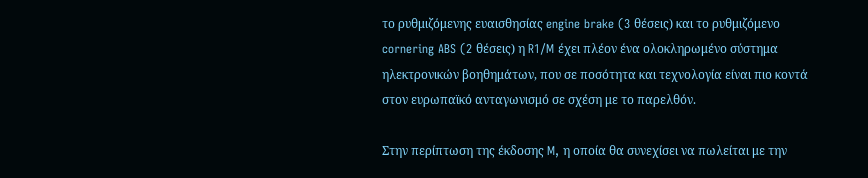το ρυθμιζόμενης ευαισθησίας engine brake (3 θέσεις) και το ρυθμιζόμενο cornering ABS (2 θέσεις) η R1/M έχει πλέον ένα ολοκληρωμένο σύστημα ηλεκτρονικών βοηθημάτων, που σε ποσότητα και τεχνολογία είναι πιο κοντά στον ευρωπαϊκό ανταγωνισμό σε σχέση με το παρελθόν.

Στην περίπτωση της έκδοσης M, η οποία θα συνεχίσει να πωλείται με την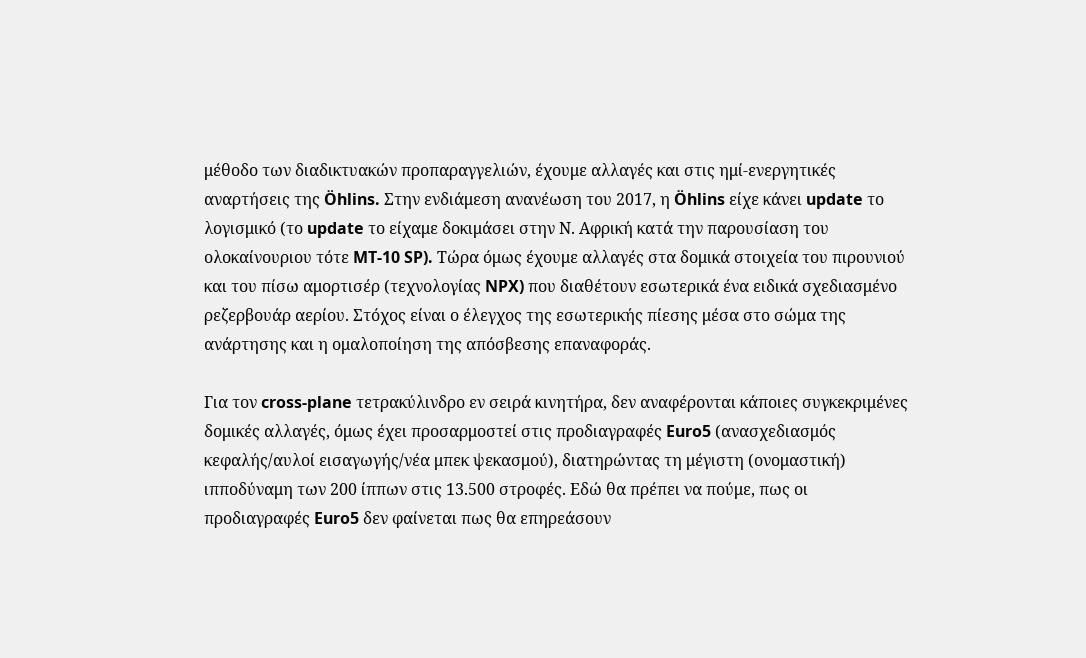μέθοδο των διαδικτυακών προπαραγγελιών, έχουμε αλλαγές και στις ημί-ενεργητικές αναρτήσεις της Öhlins. Στην ενδιάμεση ανανέωση του 2017, η Öhlins είχε κάνει update το λογισμικό (το update το είχαμε δοκιμάσει στην Ν. Αφρική κατά την παρουσίαση του ολοκαίνουριου τότε MT-10 SP). Τώρα όμως έχουμε αλλαγές στα δομικά στοιχεία του πιρουνιού και του πίσω αμορτισέρ (τεχνολογίας NPX) που διαθέτουν εσωτερικά ένα ειδικά σχεδιασμένο ρεζερβουάρ αερίου. Στόχος είναι ο έλεγχος της εσωτερικής πίεσης μέσα στο σώμα της ανάρτησης και η ομαλοποίηση της απόσβεσης επαναφοράς.

Για τον cross-plane τετρακύλινδρο εν σειρά κινητήρα, δεν αναφέρονται κάποιες συγκεκριμένες δομικές αλλαγές, όμως έχει προσαρμοστεί στις προδιαγραφές Euro5 (ανασχεδιασμός κεφαλής/αυλοί εισαγωγής/νέα μπεκ ψεκασμού), διατηρώντας τη μέγιστη (ονομαστική) ιπποδύναμη των 200 ίππων στις 13.500 στροφές. Εδώ θα πρέπει να πούμε, πως οι προδιαγραφές Euro5 δεν φαίνεται πως θα επηρεάσουν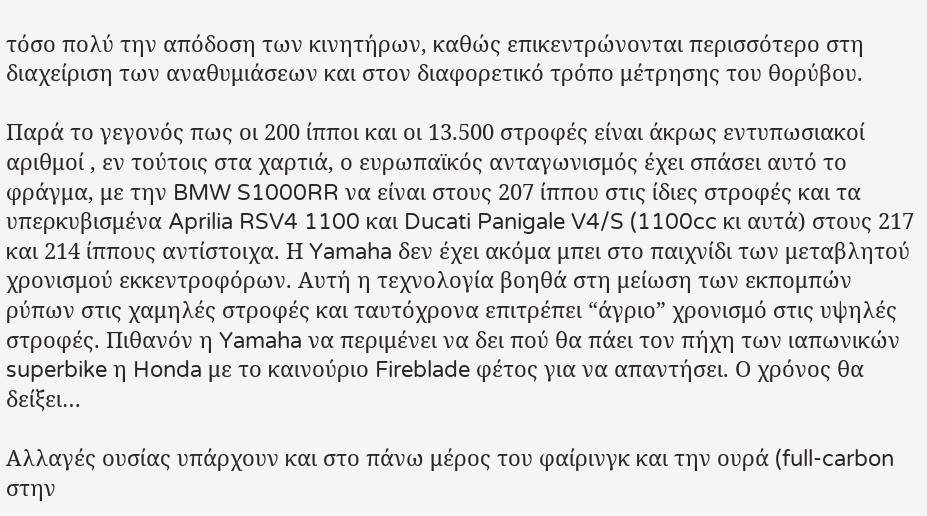τόσο πολύ την απόδοση των κινητήρων, καθώς επικεντρώνονται περισσότερο στη διαχείριση των αναθυμιάσεων και στον διαφορετικό τρόπο μέτρησης του θορύβου.

Παρά το γεγονός πως οι 200 ίπποι και οι 13.500 στροφές είναι άκρως εντυπωσιακοί αριθμοί , εν τούτοις στα χαρτιά, ο ευρωπαϊκός ανταγωνισμός έχει σπάσει αυτό το φράγμα, με την BMW S1000RR να είναι στους 207 ίππου στις ίδιες στροφές και τα υπερκυβισμένα Aprilia RSV4 1100 και Ducati Panigale V4/S (1100cc κι αυτά) στους 217 και 214 ίππους αντίστοιχα. Η Yamaha δεν έχει ακόμα μπει στο παιχνίδι των μεταβλητού χρονισμού εκκεντροφόρων. Αυτή η τεχνολογία βοηθά στη μείωση των εκπομπών ρύπων στις χαμηλές στροφές και ταυτόχρονα επιτρέπει “άγριο” χρονισμό στις υψηλές στροφές. Πιθανόν η Yamaha να περιμένει να δει πού θα πάει τον πήχη των ιαπωνικών superbike η Honda με το καινούριο Fireblade φέτος για να απαντήσει. Ο χρόνος θα δείξει…

Αλλαγές ουσίας υπάρχουν και στο πάνω μέρος του φαίρινγκ και την ουρά (full-carbon στην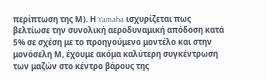περίπτωση της Μ). Η Yamaha ισχυρίζεται πως βελτίωσε την συνολική αεροδυναμική απόδοση κατά 5% σε σχέση με το προηγούμενο μοντέλο και στην μονόσελη Μ, έχουμε ακόμα καλύτερη συγκέντρωση των μαζών στο κέντρο βάρους της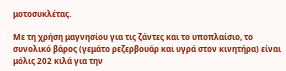μοτοσυκλέτας.

Με τη χρήση μαγνησίου για τις ζάντες και το υποπλαίσιο, το συνολικό βάρος (γεμάτο ρεζερβουάρ και υγρά στον κινητήρα) είναι μόλις 202 κιλά για την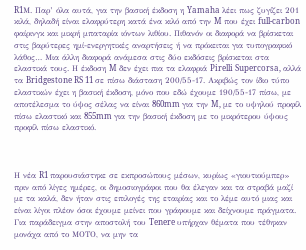R1Μ. Παρ’ όλα αυτά, για την βασική έκδοση η Yamaha λέει πως ζυγίζει 201 κιλά, δηλαδή είναι ελαφρύτερη κατά ένα κιλό από την M που έχει full-carbon φαίρινγκ και μικρή μπαταρία ιόντων λιθίου. Πιθανόν οι διαφορά να βρίσκεται στις βαρύτερες ημί-ενεργητικές αναρτήσεις ή να πρόκειται για τυπογραφικό λάθος… Μια άλλη διαφορά ανάμεσα στις δύο εκδόσεις βρίσκεται στα ελαστικά τους. Η έκδοση M δεν έχει πια τα ελαφριά Pirelli Supercorsa, αλλά τα Bridgestone RS 11 σε πίσω διάσταση 200/55-17. Ακριβώς τον ίδιο τύπο ελαστικών έχει η βασική έκδοση, μόνο που εδώ έχουμε 190/55-17 πίσω, με αποτέλεσμα το ύψος σέλας να είναι 860mm για την M, με το υψηλού προφίλ πίσω ελαστικό και 855mm για την βασική έκδοση με το μικρότερου ύψους προφίλ πίσω ελαστικό.



Η νέα R1 παρουσιάστηκε σε εκπροσώπους μέσων, κυρίως «γιουτιούμπερ» πριν από λίγες ημέρες, οι δημοσιογράφοι που θα έλεγαν και τα στραβά μαζί με τα καλά, δεν ήταν στις επιλογές της εταιρίας και το λέμε αυτό μιας και είναι λίγοι πλέον όσοι έχουμε μείνει που γράφουμε και δείχνουμε πράγματα. Για παράδειγμα στην αποστολή του Tenere υπήρχαν θέματα που τέθηκαν μονάχα από το ΜΟΤΟ, να μην τα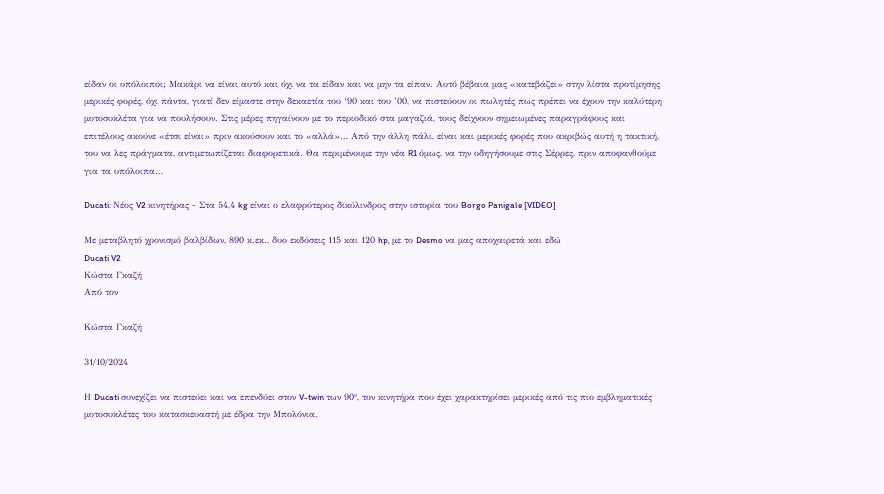είδαν οι υπόλοιποι; Μακάρι να είναι αυτό και όχι να τα είδαν και να μην τα είπαν. Αυτό βέβαια μας «κατεβάζει» στην λίστα προτίμησης μερικές φορές, όχι πάντα, γιατί δεν είμαστε στην δεκαετία του ‘90 και του ’00, να πιστεύουν οι πωλητές πως πρέπει να έχουν την καλύτερη μοτοσυκλέτα για να πουλήσουν. Στις μέρες πηγαίνουν με το περιοδικό στα μαγαζιά, τους δείχνουν σημειωμένες παραγράφους και επιτέλους ακούνε «έτσι είναι» πριν ακούσουν και το «αλλά»… Από την άλλη πάλι, είναι και μερικές φορές που ακριβώς αυτή η τακτική, του να λες πράγματα, αντιμετωπίζεται διαφορετικά. Θα περιμένουμε την νέα R1 όμως, να την οδηγήσουμε στις Σέρρες, πριν αποφανθούμε για τα υπόλοιπα…

Ducati: Νέος V2 κινητήρας - Στα 54,4 kg είναι ο ελαφρύτερος δικύλινδρος στην ιστορία του Borgo Panigale [VIDEO]

Με μεταβλητό χρονισμό βαλβίδων, 890 κ.εκ., δυο εκδόσεις 115 και 120 hp, με το Desmo να μας αποχαιρετά και εδώ
Ducati V2
Κώστα Γκαζή
Από τον

Κώστα Γκαζή

31/10/2024

Η Ducati συνεχίζει να πιστεύει και να επενδύει στον V-twin των 90°, τον κινητήρα που έχει χαρακτηρίσει μερικές από τις πιο εμβληματικές μοτοσυκλέτες του κατασκευαστή με έδρα την Μπολόνια.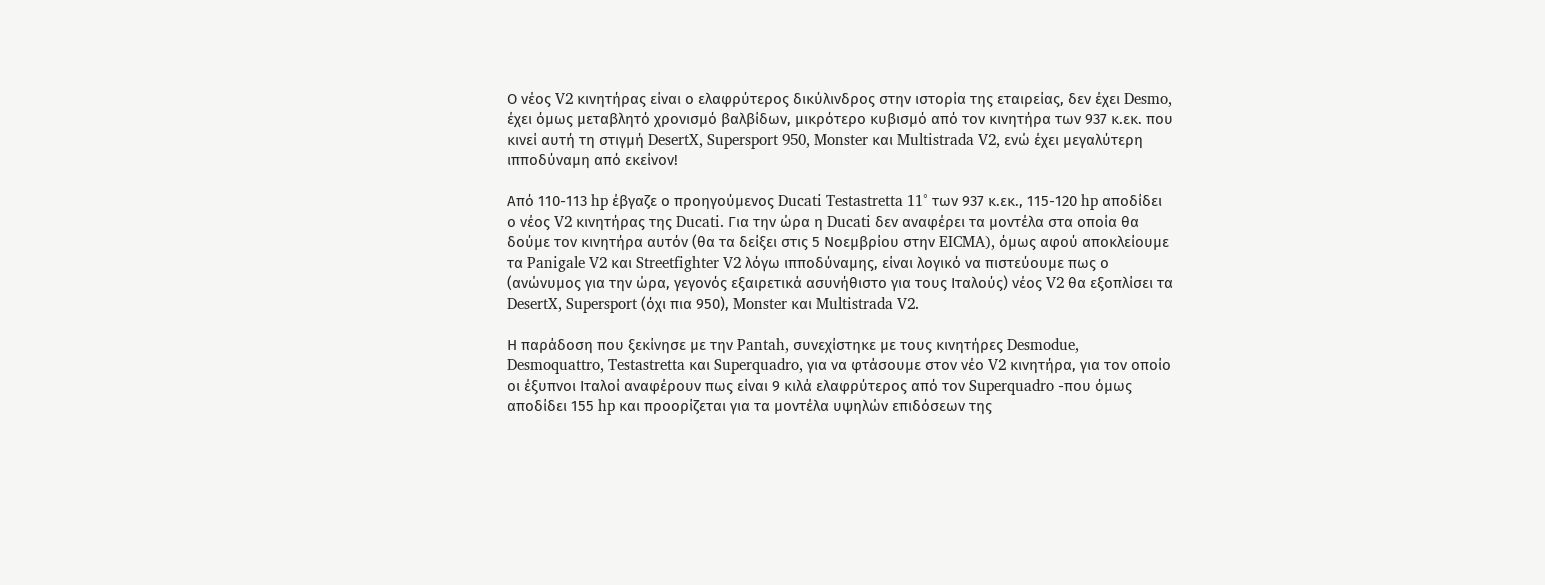Ο νέος V2 κινητήρας είναι ο ελαφρύτερος δικύλινδρος στην ιστορία της εταιρείας, δεν έχει Desmo, έχει όμως μεταβλητό χρονισμό βαλβίδων, μικρότερο κυβισμό από τον κινητήρα των 937 κ.εκ. που κινεί αυτή τη στιγμή DesertX, Supersport 950, Monster και Multistrada V2, ενώ έχει μεγαλύτερη ιπποδύναμη από εκείνον!

Από 110-113 hp έβγαζε ο προηγούμενος Ducati Testastretta 11° των 937 κ.εκ., 115-120 hp αποδίδει ο νέος V2 κινητήρας της Ducati. Για την ώρα η Ducati δεν αναφέρει τα μοντέλα στα οποία θα δούμε τον κινητήρα αυτόν (θα τα δείξει στις 5 Νοεμβρίου στην EICMA), όμως αφού αποκλείουμε τα Panigale V2 και Streetfighter V2 λόγω ιπποδύναμης, είναι λογικό να πιστεύουμε πως ο (ανώνυμος για την ώρα, γεγονός εξαιρετικά ασυνήθιστο για τους Ιταλούς) νέος V2 θα εξοπλίσει τα DesertX, Supersport (όχι πια 950), Monster και Multistrada V2.

Η παράδοση που ξεκίνησε με την Pantah, συνεχίστηκε με τους κινητήρες Desmodue, Desmoquattro, Testastretta και Superquadro, για να φτάσουμε στον νέο V2 κινητήρα, για τον οποίο οι έξυπνοι Ιταλοί αναφέρουν πως είναι 9 κιλά ελαφρύτερος από τον Superquadro -που όμως αποδίδει 155 hp και προορίζεται για τα μοντέλα υψηλών επιδόσεων της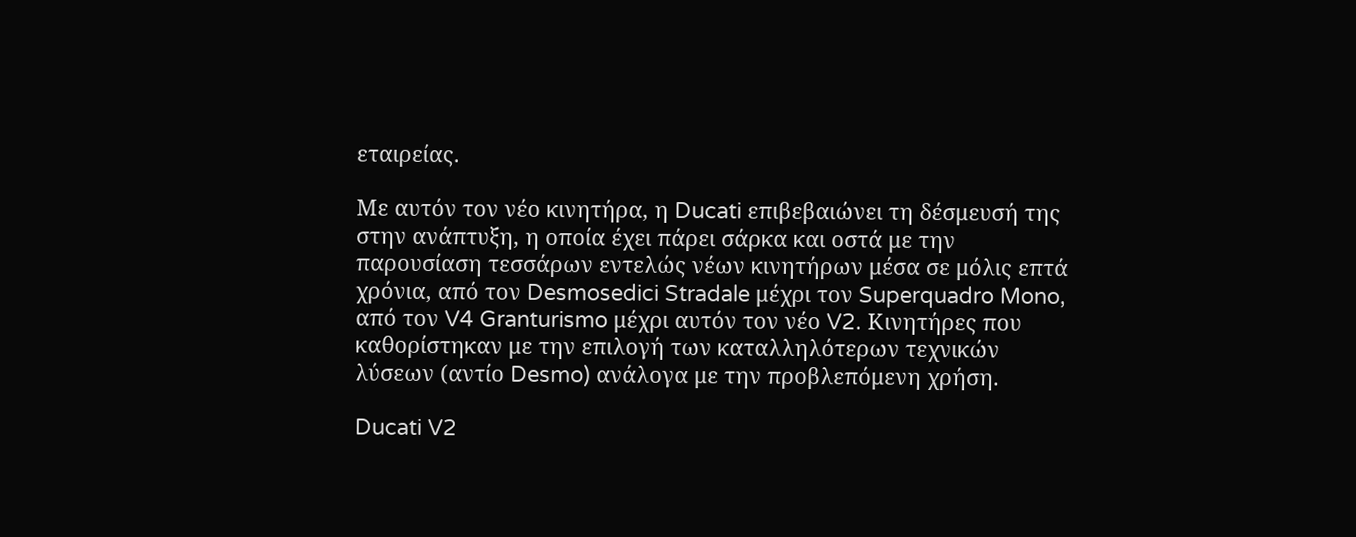εταιρείας.

Με αυτόν τον νέο κινητήρα, η Ducati επιβεβαιώνει τη δέσμευσή της στην ανάπτυξη, η οποία έχει πάρει σάρκα και οστά με την παρουσίαση τεσσάρων εντελώς νέων κινητήρων μέσα σε μόλις επτά χρόνια, από τον Desmosedici Stradale μέχρι τον Superquadro Mono, από τον V4 Granturismo μέχρι αυτόν τον νέο V2. Κινητήρες που καθορίστηκαν με την επιλογή των καταλληλότερων τεχνικών λύσεων (αντίο Desmo) ανάλογα με την προβλεπόμενη χρήση.

Ducati V2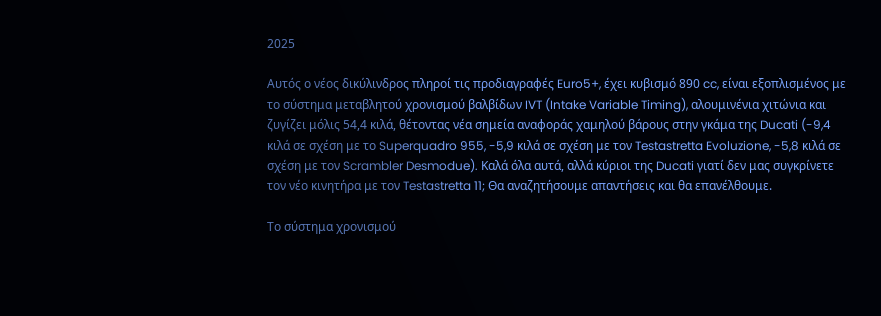2025

Αυτός ο νέος δικύλινδρος πληροί τις προδιαγραφές Euro5+, έχει κυβισμό 890 cc, είναι εξοπλισμένος με το σύστημα μεταβλητού χρονισμού βαλβίδων IVT (Intake Variable Timing), αλουμινένια χιτώνια και ζυγίζει μόλις 54,4 κιλά, θέτοντας νέα σημεία αναφοράς χαμηλού βάρους στην γκάμα της Ducati (-9,4 κιλά σε σχέση με το Superquadro 955, -5,9 κιλά σε σχέση με τον Testastretta Evoluzione, -5,8 κιλά σε σχέση με τον Scrambler Desmodue). Καλά όλα αυτά, αλλά κύριοι της Ducati γιατί δεν μας συγκρίνετε τον νέο κινητήρα με τον Testastretta 11; Θα αναζητήσουμε απαντήσεις και θα επανέλθουμε.

Το σύστημα χρονισμού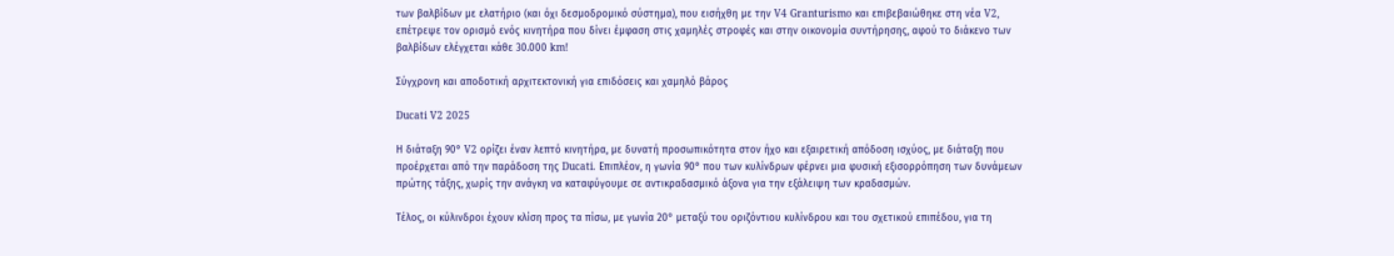των βαλβίδων με ελατήριο (και όχι δεσμοδρομικό σύστημα), που εισήχθη με την V4 Granturismo και επιβεβαιώθηκε στη νέα V2, επέτρεψε τον ορισμό ενός κινητήρα που δίνει έμφαση στις χαμηλές στροφές και στην οικονομία συντήρησης, αφού το διάκενο των βαλβίδων ελέγχεται κάθε 30.000 km!

Σύγχρονη και αποδοτική αρχιτεκτονική για επιδόσεις και χαμηλό βάρος

Ducati V2 2025

Η διάταξη 90° V2 ορίζει έναν λεπτό κινητήρα, με δυνατή προσωπικότητα στον ήχο και εξαιρετική απόδοση ισχύος, με διάταξη που προέρχεται από την παράδοση της Ducati. Επιπλέον, η γωνία 90° που των κυλίνδρων φέρνει μια φυσική εξισορρόπηση των δυνάμεων πρώτης τάξης, χωρίς την ανάγκη να καταφύγουμε σε αντικραδασμικό άξονα για την εξάλειψη των κραδασμών.

Τέλος, οι κύλινδροι έχουν κλίση προς τα πίσω, με γωνία 20° μεταξύ του οριζόντιου κυλίνδρου και του σχετικού επιπέδου, για τη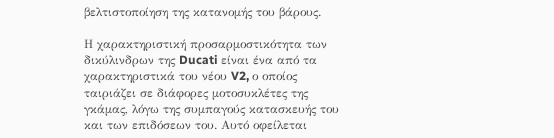βελτιστοποίηση της κατανομής του βάρους.

Η χαρακτηριστική προσαρμοστικότητα των δικύλινδρων της Ducati είναι ένα από τα χαρακτηριστικά του νέου V2, ο οποίος ταιριάζει σε διάφορες μοτοσυκλέτες της γκάμας, λόγω της συμπαγούς κατασκευής του και των επιδόσεων του. Αυτό οφείλεται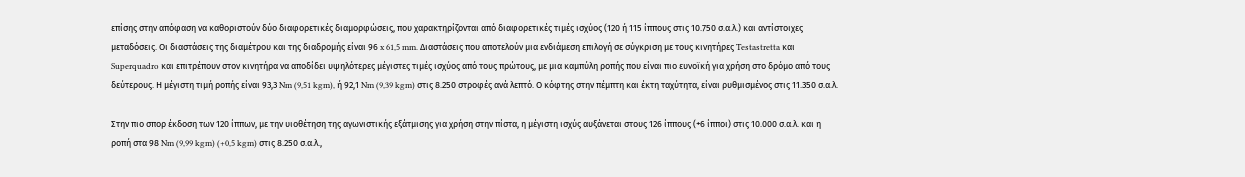επίσης στην απόφαση να καθοριστούν δύο διαφορετικές διαμορφώσεις, που χαρακτηρίζονται από διαφορετικές τιμές ισχύος (120 ή 115 ίππους στις 10.750 σ.α.λ.) και αντίστοιχες μεταδόσεις. Οι διαστάσεις της διαμέτρου και της διαδρομής είναι 96 x 61,5 mm. Διαστάσεις που αποτελούν μια ενδιάμεση επιλογή σε σύγκριση με τους κινητήρες Testastretta και Superquadro και επιτρέπουν στον κινητήρα να αποδίδει υψηλότερες μέγιστες τιμές ισχύος από τους πρώτους, με μια καμπύλη ροπής που είναι πιο ευνοϊκή για χρήση στο δρόμο από τους δεύτερους. Η μέγιστη τιμή ροπής είναι 93,3 Nm (9,51 kgm), ή 92,1 Nm (9,39 kgm) στις 8.250 στροφές ανά λεπτό. Ο κόφτης στην πέμπτη και έκτη ταχύτητα, είναι ρυθμισμένος στις 11.350 σ.α.λ.

Στην πιο σπορ έκδοση των 120 ίππων, με την υιοθέτηση της αγωνιστικής εξάτμισης για χρήση στην πίστα, η μέγιστη ισχύς αυξάνεται στους 126 ίππους (+6 ίπποι) στις 10.000 σ.α.λ. και η ροπή στα 98 Nm (9,99 kgm) (+0,5 kgm) στις 8.250 σ.α.λ.,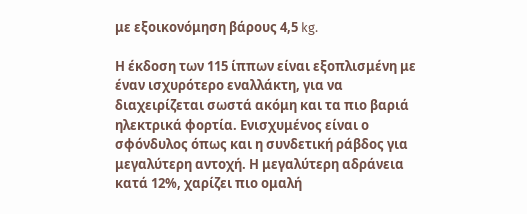με εξοικονόμηση βάρους 4,5 kg.

Η έκδοση των 115 ίππων είναι εξοπλισμένη με έναν ισχυρότερο εναλλάκτη, για να διαχειρίζεται σωστά ακόμη και τα πιο βαριά ηλεκτρικά φορτία. Ενισχυμένος είναι ο σφόνδυλος όπως και η συνδετική ράβδος για μεγαλύτερη αντοχή. Η μεγαλύτερη αδράνεια κατά 12%, χαρίζει πιο ομαλή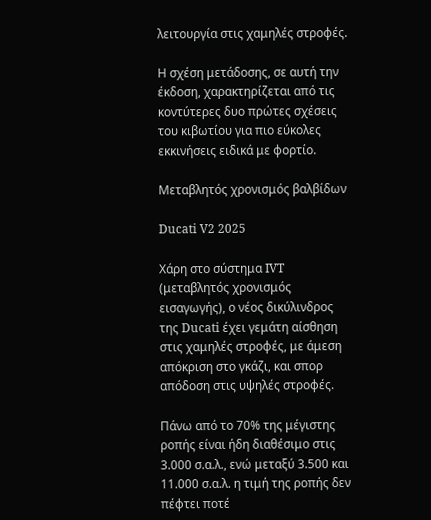λειτουργία στις χαμηλές στροφές.

Η σχέση μετάδοσης, σε αυτή την έκδοση, χαρακτηρίζεται από τις κοντύτερες δυο πρώτες σχέσεις του κιβωτίου για πιο εύκολες εκκινήσεις ειδικά με φορτίο.

Μεταβλητός χρονισμός βαλβίδων

Ducati V2 2025

Χάρη στο σύστημα IVT (μεταβλητός χρονισμός εισαγωγής), ο νέος δικύλινδρος της Ducati έχει γεμάτη αίσθηση στις χαμηλές στροφές, με άμεση απόκριση στο γκάζι, και σπορ απόδοση στις υψηλές στροφές.

Πάνω από το 70% της μέγιστης ροπής είναι ήδη διαθέσιμο στις 3.000 σ.α.λ., ενώ μεταξύ 3.500 και 11.000 σ.α.λ. η τιμή της ροπής δεν πέφτει ποτέ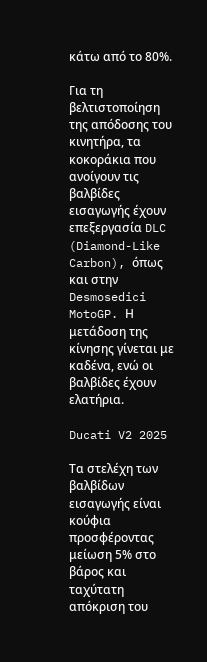κάτω από το 80%.

Για τη βελτιστοποίηση της απόδοσης του κινητήρα, τα κοκοράκια που ανοίγουν τις βαλβίδες εισαγωγής έχουν επεξεργασία DLC (Diamond-Like Carbon), όπως και στην Desmosedici MotoGP. Η μετάδοση της κίνησης γίνεται με καδένα, ενώ οι βαλβίδες έχουν ελατήρια.

Ducati V2 2025

Τα στελέχη των βαλβίδων εισαγωγής είναι κούφια προσφέροντας μείωση 5% στο βάρος και ταχύτατη απόκριση του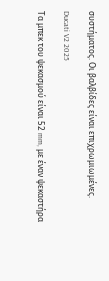συστήματος. Οι βαλβίδες είναι επιχρωμιωμένες.

Ducati V2 2025

Τα μπεκ του ψεκασμού είναι 52 mm, με έναν ψεκαστήρα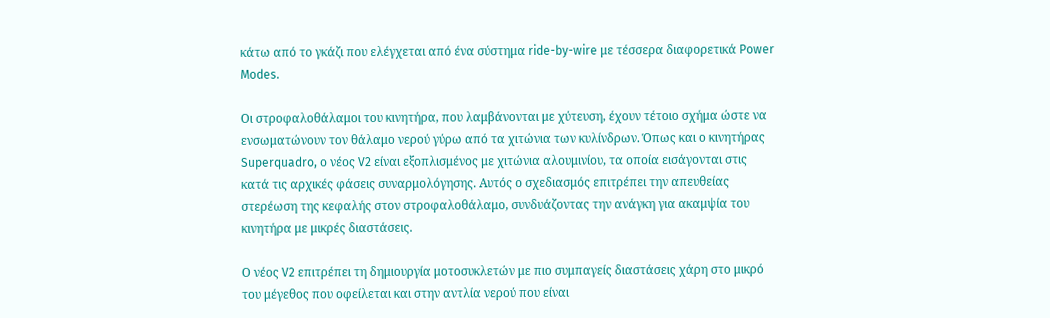κάτω από το γκάζι που ελέγχεται από ένα σύστημα ride-by-wire με τέσσερα διαφορετικά Power Modes.

Οι στροφαλοθάλαμοι του κινητήρα, που λαμβάνονται με χύτευση, έχουν τέτοιο σχήμα ώστε να ενσωματώνουν τον θάλαμο νερού γύρω από τα χιτώνια των κυλίνδρων. Όπως και ο κινητήρας Superquadro, ο νέος V2 είναι εξοπλισμένος με χιτώνια αλουμινίου, τα οποία εισάγονται στις κατά τις αρχικές φάσεις συναρμολόγησης. Αυτός ο σχεδιασμός επιτρέπει την απευθείας στερέωση της κεφαλής στον στροφαλοθάλαμο, συνδυάζοντας την ανάγκη για ακαμψία του κινητήρα με μικρές διαστάσεις.

Ο νέος V2 επιτρέπει τη δημιουργία μοτοσυκλετών με πιο συμπαγείς διαστάσεις χάρη στο μικρό του μέγεθος που οφείλεται και στην αντλία νερού που είναι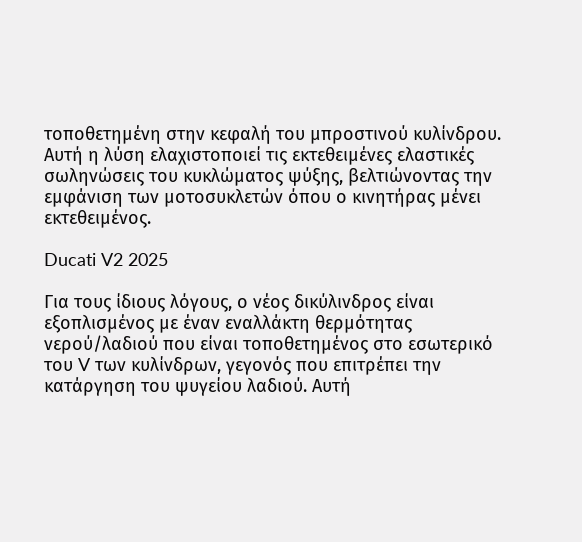τοποθετημένη στην κεφαλή του μπροστινού κυλίνδρου. Αυτή η λύση ελαχιστοποιεί τις εκτεθειμένες ελαστικές σωληνώσεις του κυκλώματος ψύξης, βελτιώνοντας την εμφάνιση των μοτοσυκλετών όπου ο κινητήρας μένει εκτεθειμένος.

Ducati V2 2025

Για τους ίδιους λόγους, ο νέος δικύλινδρος είναι εξοπλισμένος με έναν εναλλάκτη θερμότητας νερού/λαδιού που είναι τοποθετημένος στο εσωτερικό του V των κυλίνδρων, γεγονός που επιτρέπει την κατάργηση του ψυγείου λαδιού. Αυτή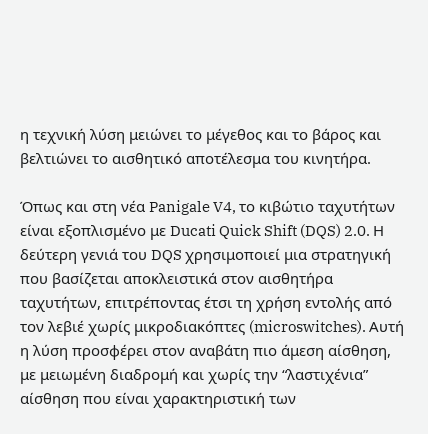η τεχνική λύση μειώνει το μέγεθος και το βάρος και βελτιώνει το αισθητικό αποτέλεσμα του κινητήρα.

Όπως και στη νέα Panigale V4, το κιβώτιο ταχυτήτων είναι εξοπλισμένο με Ducati Quick Shift (DQS) 2.0. Η δεύτερη γενιά του DQS χρησιμοποιεί μια στρατηγική που βασίζεται αποκλειστικά στον αισθητήρα ταχυτήτων, επιτρέποντας έτσι τη χρήση εντολής από τον λεβιέ χωρίς μικροδιακόπτες (microswitches). Αυτή η λύση προσφέρει στον αναβάτη πιο άμεση αίσθηση, με μειωμένη διαδρομή και χωρίς την “λαστιχένια” αίσθηση που είναι χαρακτηριστική των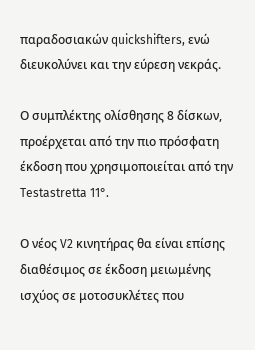παραδοσιακών quickshifters, ενώ διευκολύνει και την εύρεση νεκράς.

Ο συμπλέκτης ολίσθησης 8 δίσκων, προέρχεται από την πιο πρόσφατη έκδοση που χρησιμοποιείται από την Testastretta 11°.

Ο νέος V2 κινητήρας θα είναι επίσης διαθέσιμος σε έκδοση μειωμένης ισχύος σε μοτοσυκλέτες που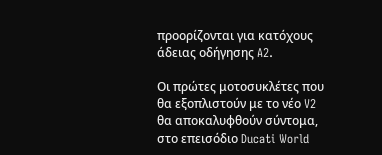προορίζονται για κατόχους άδειας οδήγησης A2.

Οι πρώτες μοτοσυκλέτες που θα εξοπλιστούν με το νέο V2 θα αποκαλυφθούν σύντομα, στο επεισόδιο Ducati World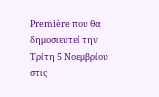Première που θα δημοσιευτεί την Τρίτη 5 Νοεμβρίου στις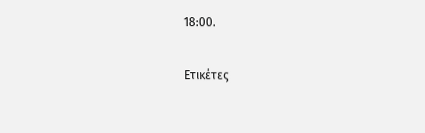18:00.

Ετικέτες